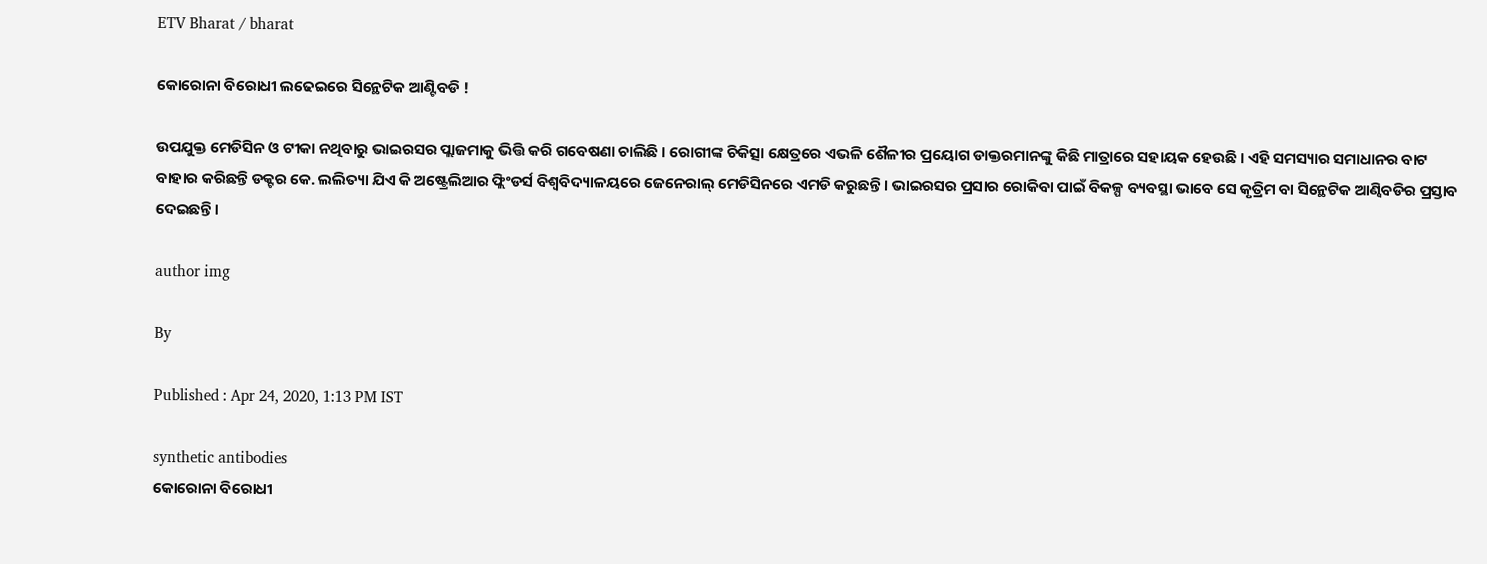ETV Bharat / bharat

କୋରୋନା ବିରୋଧୀ ଲଢେଇରେ ସିନ୍ଥେଟିକ ଆଣ୍ଟିବଡି !

ଉପଯୁକ୍ତ ମେଡିସିନ ଓ ଟୀକା ନଥିବାରୁ ଭାଇରସର ପ୍ଲାଜମାକୁ ଭିତ୍ତି କରି ଗବେଷଣା ଚାଲିଛି । ରୋଗୀଙ୍କ ଚିକିତ୍ସା କ୍ଷେତ୍ରରେ ଏଭଳି ଶୈଳୀର ପ୍ରୟୋଗ ଡାକ୍ତରମାନଙ୍କୁ କିଛି ମାତ୍ରାରେ ସହାୟକ ହେଉଛି । ଏହି ସମସ୍ୟାର ସମାଧାନର ବାଟ ବାହାର କରିଛନ୍ତି ଡକ୍ଟର କେ. ଲଲିତ୍ୟା ଯିଏ କି ଅଷ୍ଟ୍ରେଲିଆର ଫ୍ଲିଂଡର୍ସ ବିଶ୍ୱବିଦ୍ୟାଳୟରେ ଜେନେରାଲ୍ ମେଡିସିନରେ ଏମଡି କରୁଛନ୍ତି । ଭାଇରସର ପ୍ରସାର ରୋକିବା ପାଇଁ ବିକଳ୍ପ ବ୍ୟବସ୍ଥା ଭାବେ ସେ କୃତ୍ରିମ ବା ସିନ୍ଥେଟିକ ଆଣ୍ବିବଡିର ପ୍ରସ୍ତାବ ଦେଇଛନ୍ତି ।

author img

By

Published : Apr 24, 2020, 1:13 PM IST

synthetic antibodies
କୋରୋନା ବିରୋଧୀ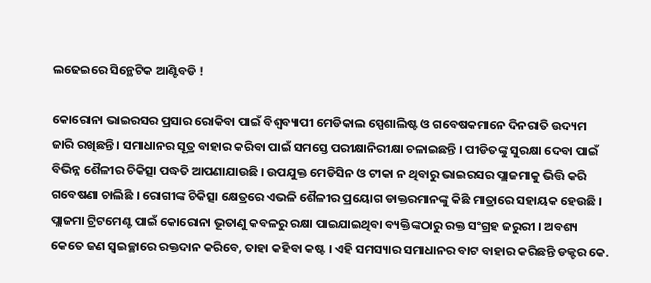ଲଢେଇରେ ସିନ୍ଥେଟିକ ଆଣ୍ଟିବଡି !

କୋରୋନା ଭାଇରସର ପ୍ରସାର ରୋକିବା ପାଇଁ ବିଶ୍ୱବ୍ୟାପୀ ମେଡିକାଲ ସ୍ପେଶାଲିଷ୍ଟ ଓ ଗବେଷକମାନେ ଦିନରାତି ଉଦ୍ୟମ ଜାରି ରଖିଛନ୍ତି । ସମାଧାନର ସୂତ୍ର ବାହାର କରିବା ପାଇଁ ସମସ୍ତେ ପରୀକ୍ଷାନିରୀକ୍ଷା ଚଳାଇଛନ୍ତି । ପୀଡିତଙ୍କୁ ସୁରକ୍ଷା ଦେବା ପାଇଁ ବିଭିନ୍ନ ଶୈଳୀର ଚିକିତ୍ସା ପଦ୍ଧତି ଆପଣାଯାଉଛି । ଉପଯୁକ୍ତ ମେଡିସିନ ଓ ଟୀକା ନ ଥିବାରୁ ଭାଇରସର ପ୍ଲାଜମାକୁ ଭିତ୍ତି କରି ଗବେଷଣା ଚାଲିଛି । ରୋଗୀଙ୍କ ଚିକିତ୍ସା କ୍ଷେତ୍ରରେ ଏଭଳି ଶୈଳୀର ପ୍ରୟୋଗ ଡାକ୍ତରମାନଙ୍କୁ କିଛି ମାତ୍ରାରେ ସହାୟକ ହେଉଛି । ପ୍ଲାଜମା ଟ୍ରିଟମେଣ୍ଟ ପାଇଁ କୋରୋନା ଭୂତାଣୁ କବଳରୁ ରକ୍ଷା ପାଇଯାଇଥିବା ବ୍ୟକ୍ତିଙ୍କଠାରୁ ରକ୍ତ ସଂଗ୍ରହ ଜରୁରୀ । ଅବଶ୍ୟ କେତେ ଜଣ ସ୍ୱଇଚ୍ଛାରେ ରକ୍ତଦାନ କରିବେ, ତାହା କହିବା କଷ୍ଟ । ଏହି ସମସ୍ୟାର ସମାଧାନର ବାଟ ବାହାର କରିଛନ୍ତି ଡକ୍ଟର କେ.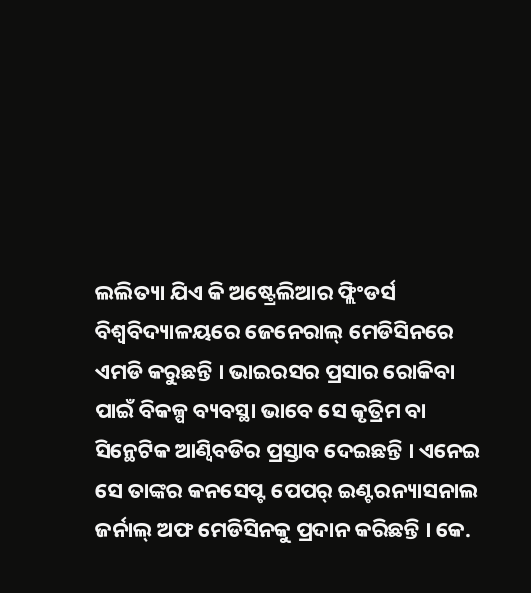ଲଲିତ୍ୟା ଯିଏ କି ଅଷ୍ଟ୍ରେଲିଆର ଫ୍ଲିଂଡର୍ସ ବିଶ୍ୱବିଦ୍ୟାଳୟରେ ଜେନେରାଲ୍ ମେଡିସିନରେ ଏମଡି କରୁଛନ୍ତି । ଭାଇରସର ପ୍ରସାର ରୋକିବା ପାଇଁ ବିକଳ୍ପ ବ୍ୟବସ୍ଥା ଭାବେ ସେ କୃତ୍ରିମ ବା ସିନ୍ଥେଟିକ ଆଣ୍ବିବଡିର ପ୍ରସ୍ତାବ ଦେଇଛନ୍ତି । ଏନେଇ ସେ ତାଙ୍କର କନସେପ୍ଟ ପେପର୍ ଇଣ୍ଟରନ୍ୟାସନାଲ ଜର୍ନାଲ୍ ଅଫ ମେଡିସିନକୁ ପ୍ରଦାନ କରିଛନ୍ତି । କେ.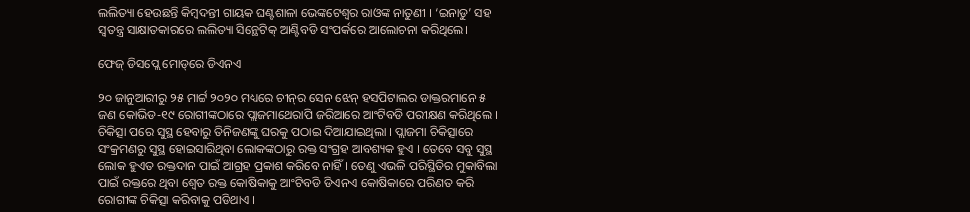ଲଲିତ୍ୟା ହେଉଛନ୍ତି କିମ୍ବଦନ୍ତୀ ଗାୟକ ଘଣ୍ଟଶାଳା ଭେଙ୍କଟେଶ୍ୱର ରାଓଙ୍କ ନାତୁଣୀ । ‘ଇନାଡୁ’ ସହ ସ୍ୱତନ୍ତ୍ର ସାକ୍ଷାତକାରରେ ଲଲିତ୍ୟା ସିନ୍ଥେଟିକ୍ ଆଣ୍ଟିବଡି ସଂପର୍କରେ ଆଲୋଚନା କରିଥିଲେ।

ଫେଜ୍ ଡିସପ୍ଲେ ମୋଡ୍‌ରେ ଡିଏନଏ

୨୦ ଜାନୁଆରୀରୁ ୨୫ ମାର୍ଟ୍ଟ ୨୦୨୦ ମଧ୍ୟରେ ଚୀନ୍‌ର ସେନ ଝେନ୍ ହସପିଟାଲର ଡାକ୍ତରମାନେ ୫ ଜଣ କୋଭିଡ-୧୯ ରୋଗୀଙ୍କଠାରେ ପ୍ଲାଜମାଥେରାପି ଜରିଆରେ ଆଂଟିବଡି ପରୀକ୍ଷଣ କରିଥିଲେ । ଚିକିତ୍ସା ପରେ ସୁସ୍ଥ ହେବାରୁ ତିନିଜଣଙ୍କୁ ଘରକୁ ପଠାଇ ଦିଆଯାଇଥିଲା । ପ୍ଲାଜମା ଚିକିତ୍ସାରେ ସଂକ୍ରମଣରୁ ସୁସ୍ଥ ହୋଇସାରିଥିବା ଲୋକଙ୍କଠାରୁ ରକ୍ତ ସଂଗ୍ରହ ଆବଶ୍ୟକ ହୁଏ । ତେବେ ସବୁ ସୁସ୍ଥ ଲୋକ ହୁଏତ ରକ୍ତଦାନ ପାଇଁ ଆଗ୍ରହ ପ୍ରକାଶ କରିବେ ନାହିଁ । ତେଣୁ ଏଭଳି ପରିସ୍ଥିତିର ମୁକାବିଲା ପାଇଁ ରକ୍ତରେ ଥିବା ଶ୍ୱେତ ରକ୍ତ କୋଷିକାକୁ ଆଂଟିବଡି ଡିଏନଏ କୋଷିକାରେ ପରିଣତ କରି ରୋଗୀଙ୍କ ଚିକିତ୍ସା କରିବାକୁ ପଡିଥାଏ ।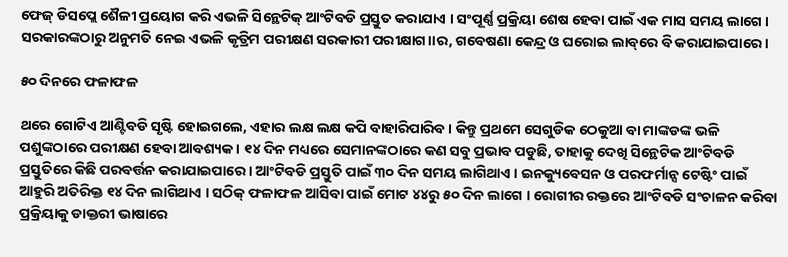ଫେଜ୍ ଡିସପ୍ଲେ ଶୈଳୀ ପ୍ରୟୋଗ କରି ଏଭଳି ସିନ୍ଥେଟିକ୍ ଆଂଟିବଡି ପ୍ରସ୍ତୁତ କରାଯାଏ । ସଂପୂର୍ଣ୍ଣ ପ୍ରକ୍ରିୟା ଶେଷ ହେବା ପାଇଁ ଏକ ମାସ ସମୟ ଲାଗେ । ସରକାରଙ୍କଠାରୁ ଅନୁମତି ନେଇ ଏଭଳି କୃତ୍ରିମ ପରୀକ୍ଷଣ ସରକାରୀ ପରୀକ୍ଷାଗ।।ର, ଗବେଷଣା କେନ୍ଦ୍ର ଓ ଘରୋଇ ଲାବ୍‌ରେ ବି କରାଯାଇପାରେ ।

୫୦ ଦିନରେ ଫଳାଫଳ

ଥରେ ଗୋଟିଏ ଆଣ୍ଟିବଡି ସୃଷ୍ଟି ହୋଇଗଲେ, ଏହାର ଲକ୍ଷ ଲକ୍ଷ କପି ବାହାରିପାରିବ । କିନ୍ତୁ ପ୍ରଥମେ ସେଗୁଡିକ ଠେକୁଆ ବା ମାଙ୍କଡଙ୍କ ଭଳି ପଶୁଙ୍କଠାରେ ପରୀକ୍ଷଣ ହେବା ଆବଶ୍ୟକ । ୧୪ ଦିନ ମଧ୍ୟରେ ସେମାନଙ୍କଠାରେ କଣ ସବୁ ପ୍ରଭାବ ପଡୁଛି, ତାହାକୁ ଦେଖି ସିନ୍ଥେଟିକ ଆଂଟିବଡି ପ୍ରସ୍ତୁତିରେ କିଛି ପରବର୍ତ୍ତନ କରାଯାଇପାରେ । ଆଂଟିବଡି ପ୍ରସ୍ତୁତି ପାଇଁ ୩୦ ଦିନ ସମୟ ଲାଗିଥାଏ । ଇନକ୍ୟୁବେସନ ଓ ପରଫର୍ମାନ୍ସ ଟେଷ୍ଟିଂ ପାଇଁ ଆହୁରି ଅତିରିକ୍ତ ୧୪ ଦିନ ଲାଗିଥାଏ । ସଠିକ୍ ଫଳାଫଳ ଆସିବା ପାଇଁ ମୋଟ ୪୪ରୁ ୫୦ ଦିନ ଲାଗେ । ରୋଗୀର ରକ୍ତରେ ଆଂଟିବଡି ସଂଚାଳନ କରିବା ପ୍ରକ୍ରିୟାକୁ ଡାକ୍ତରୀ ଭାଷାରେ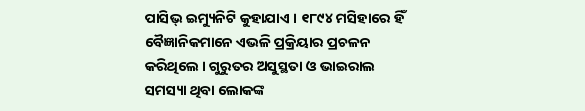ପାସିଭ୍ ଇମ୍ୟୁନିଟି କୁହାଯାଏ । ୧୮୯୪ ମସିହାରେ ହିଁ ବୈଜ୍ଞାନିକମାନେ ଏଭଳି ପ୍ରକ୍ରିୟାର ପ୍ରଚଳନ କରିଥିଲେ । ଗୁରୁତର ଅସୁସ୍ଥତା ଓ ଭାଇରାଲ ସମସ୍ୟା ଥିବା ଲୋକଙ୍କ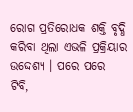ରୋଗ ପ୍ରତିରୋଧକ ଶକ୍ତି ବୃଦ୍ଧି କରିବା ଥିଲା ଏଭଳି ପ୍ରକ୍ରିୟାର ଉଦ୍ଦେଶ୍ୟ । ପରେ ପରେ ଟିବି,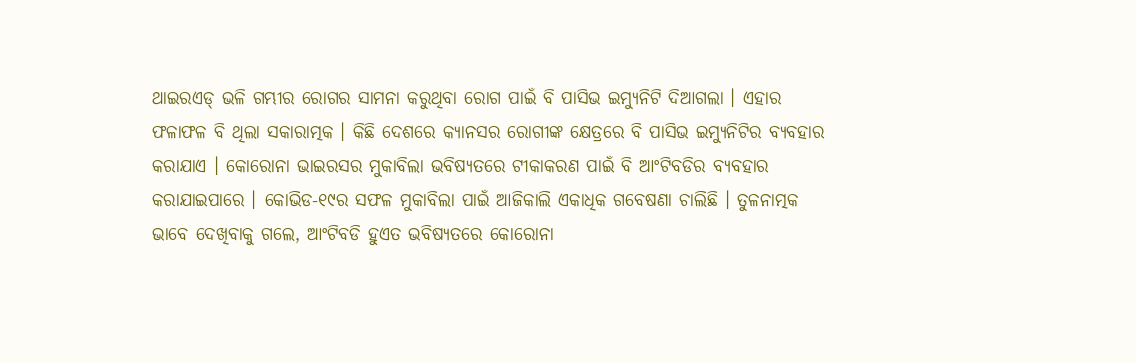ଥାଇରଏଡ୍ ଭଳି ଗମ୍ଭୀର ରୋଗର ସାମନା କରୁଥିବା ରୋଗ ପାଇଁ ବି ପାସିଭ ଇମ୍ୟୁନିଟି ଦିଆଗଲା । ଏହାର ଫଳାଫଳ ବି ଥିଲା ସକାରାତ୍ମକ । କିଛି ଦେଶରେ କ୍ୟାନସର ରୋଗୀଙ୍କ କ୍ଷେତ୍ରରେ ବି ପାସିଭ ଇମ୍ୟୁନିଟିର ବ୍ୟବହାର କରାଯାଏ । କୋରୋନା ଭାଇରସର ମୁକାବିଲା ଭବିଷ୍ୟତରେ ଟୀକାକରଣ ପାଇଁ ବି ଆଂଟିବଡିର ବ୍ୟବହାର କରାଯାଇପାରେ । କୋଭିଡ-୧୯ର ସଫଳ ମୁକାବିଲା ପାଇଁ ଆଜିକାଲି ଏକାଧିକ ଗବେଷଣା ଚାଲିଛି । ତୁଳନାତ୍ମକ ଭାବେ ଦେଖିବାକୁ ଗଲେ, ଆଂଟିବଡି ହୁଏତ ଭବିଷ୍ୟତରେ କୋରୋନା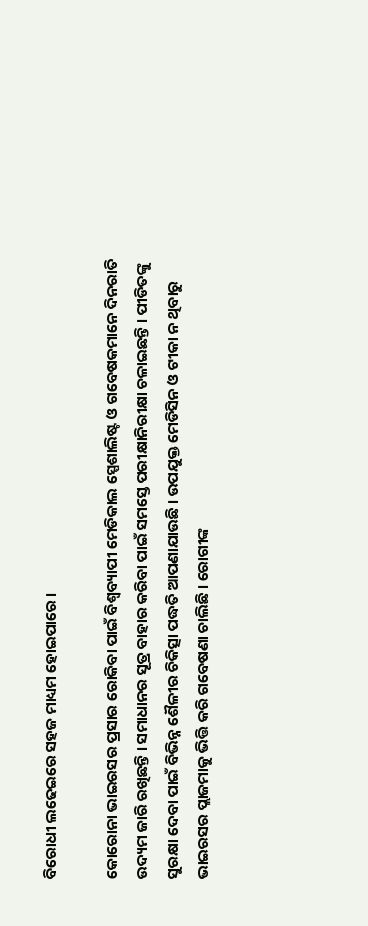ବିରୋଧୀ ଲଢେଇରେ ସହଜ ମାଧ୍ୟମ ହୋଇପାରେ ।

କୋରୋନା ଭାଇରସର ପ୍ରସାର ରୋକିବା ପାଇଁ ବିଶ୍ୱବ୍ୟାପୀ ମେଡିକାଲ ସ୍ପେଶାଲିଷ୍ଟ ଓ ଗବେଷକମାନେ ଦିନରାତି ଉଦ୍ୟମ ଜାରି ରଖିଛନ୍ତି । ସମାଧାନର ସୂତ୍ର ବାହାର କରିବା ପାଇଁ ସମସ୍ତେ ପରୀକ୍ଷାନିରୀକ୍ଷା ଚଳାଇଛନ୍ତି । ପୀଡିତଙ୍କୁ ସୁରକ୍ଷା ଦେବା ପାଇଁ ବିଭିନ୍ନ ଶୈଳୀର ଚିକିତ୍ସା ପଦ୍ଧତି ଆପଣାଯାଉଛି । ଉପଯୁକ୍ତ ମେଡିସିନ ଓ ଟୀକା ନ ଥିବାରୁ ଭାଇରସର ପ୍ଲାଜମାକୁ ଭିତ୍ତି କରି ଗବେଷଣା ଚାଲିଛି । ରୋଗୀଙ୍କ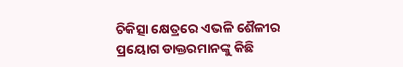ଚିକିତ୍ସା କ୍ଷେତ୍ରରେ ଏଭଳି ଶୈଳୀର ପ୍ରୟୋଗ ଡାକ୍ତରମାନଙ୍କୁ କିଛି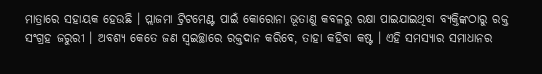ମାତ୍ରାରେ ସହାୟକ ହେଉଛି । ପ୍ଲାଜମା ଟ୍ରିଟମେଣ୍ଟ ପାଇଁ କୋରୋନା ଭୂତାଣୁ କବଳରୁ ରକ୍ଷା ପାଇଯାଇଥିବା ବ୍ୟକ୍ତିଙ୍କଠାରୁ ରକ୍ତ ସଂଗ୍ରହ ଜରୁରୀ । ଅବଶ୍ୟ କେତେ ଜଣ ସ୍ୱଇଚ୍ଛାରେ ରକ୍ତଦାନ କରିବେ, ତାହା କହିବା କଷ୍ଟ । ଏହି ସମସ୍ୟାର ସମାଧାନର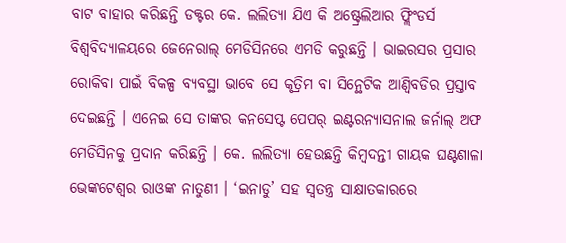ବାଟ ବାହାର କରିଛନ୍ତି ଡକ୍ଟର କେ. ଲଲିତ୍ୟା ଯିଏ କି ଅଷ୍ଟ୍ରେଲିଆର ଫ୍ଲିଂଡର୍ସ ବିଶ୍ୱବିଦ୍ୟାଳୟରେ ଜେନେରାଲ୍ ମେଡିସିନରେ ଏମଡି କରୁଛନ୍ତି । ଭାଇରସର ପ୍ରସାର ରୋକିବା ପାଇଁ ବିକଳ୍ପ ବ୍ୟବସ୍ଥା ଭାବେ ସେ କୃତ୍ରିମ ବା ସିନ୍ଥେଟିକ ଆଣ୍ବିବଡିର ପ୍ରସ୍ତାବ ଦେଇଛନ୍ତି । ଏନେଇ ସେ ତାଙ୍କର କନସେପ୍ଟ ପେପର୍ ଇଣ୍ଟରନ୍ୟାସନାଲ ଜର୍ନାଲ୍ ଅଫ ମେଡିସିନକୁ ପ୍ରଦାନ କରିଛନ୍ତି । କେ. ଲଲିତ୍ୟା ହେଉଛନ୍ତି କିମ୍ବଦନ୍ତୀ ଗାୟକ ଘଣ୍ଟଶାଳା ଭେଙ୍କଟେଶ୍ୱର ରାଓଙ୍କ ନାତୁଣୀ । ‘ଇନାଡୁ’ ସହ ସ୍ୱତନ୍ତ୍ର ସାକ୍ଷାତକାରରେ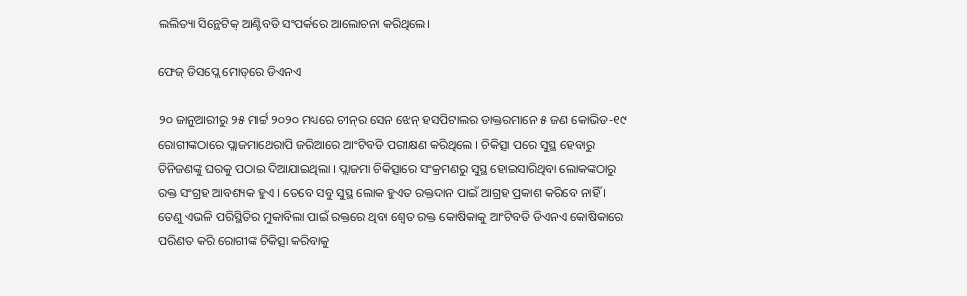ଲଲିତ୍ୟା ସିନ୍ଥେଟିକ୍ ଆଣ୍ଟିବଡି ସଂପର୍କରେ ଆଲୋଚନା କରିଥିଲେ।

ଫେଜ୍ ଡିସପ୍ଲେ ମୋଡ୍‌ରେ ଡିଏନଏ

୨୦ ଜାନୁଆରୀରୁ ୨୫ ମାର୍ଟ୍ଟ ୨୦୨୦ ମଧ୍ୟରେ ଚୀନ୍‌ର ସେନ ଝେନ୍ ହସପିଟାଲର ଡାକ୍ତରମାନେ ୫ ଜଣ କୋଭିଡ-୧୯ ରୋଗୀଙ୍କଠାରେ ପ୍ଲାଜମାଥେରାପି ଜରିଆରେ ଆଂଟିବଡି ପରୀକ୍ଷଣ କରିଥିଲେ । ଚିକିତ୍ସା ପରେ ସୁସ୍ଥ ହେବାରୁ ତିନିଜଣଙ୍କୁ ଘରକୁ ପଠାଇ ଦିଆଯାଇଥିଲା । ପ୍ଲାଜମା ଚିକିତ୍ସାରେ ସଂକ୍ରମଣରୁ ସୁସ୍ଥ ହୋଇସାରିଥିବା ଲୋକଙ୍କଠାରୁ ରକ୍ତ ସଂଗ୍ରହ ଆବଶ୍ୟକ ହୁଏ । ତେବେ ସବୁ ସୁସ୍ଥ ଲୋକ ହୁଏତ ରକ୍ତଦାନ ପାଇଁ ଆଗ୍ରହ ପ୍ରକାଶ କରିବେ ନାହିଁ । ତେଣୁ ଏଭଳି ପରିସ୍ଥିତିର ମୁକାବିଲା ପାଇଁ ରକ୍ତରେ ଥିବା ଶ୍ୱେତ ରକ୍ତ କୋଷିକାକୁ ଆଂଟିବଡି ଡିଏନଏ କୋଷିକାରେ ପରିଣତ କରି ରୋଗୀଙ୍କ ଚିକିତ୍ସା କରିବାକୁ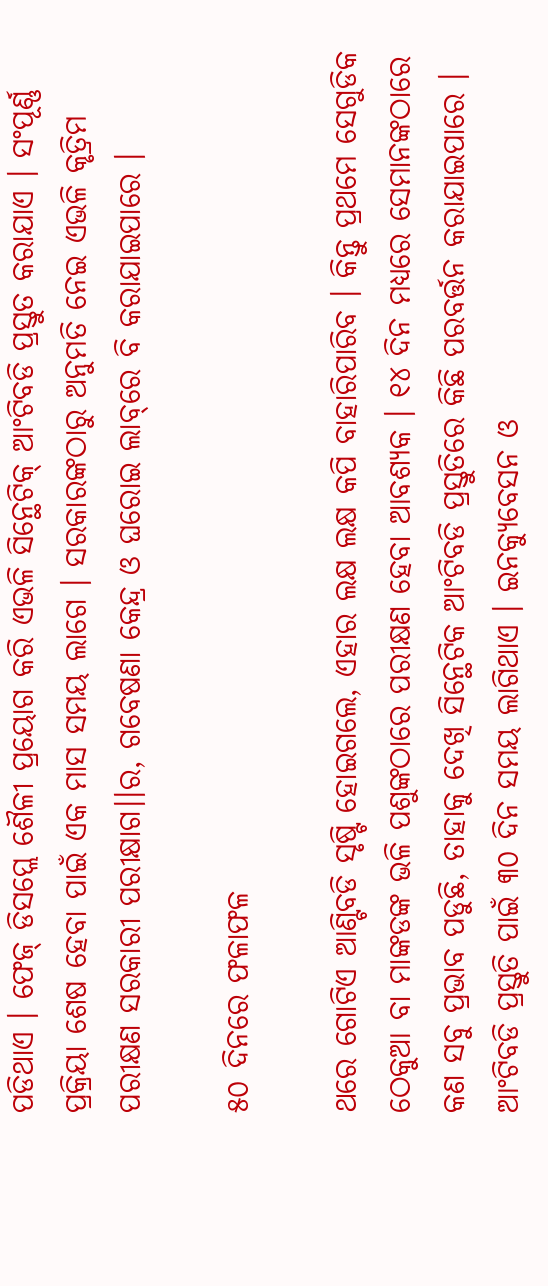ପଡିଥାଏ । ଫେଜ୍ ଡିସପ୍ଲେ ଶୈଳୀ ପ୍ରୟୋଗ କରି ଏଭଳି ସିନ୍ଥେଟିକ୍ ଆଂଟିବଡି ପ୍ରସ୍ତୁତ କରାଯାଏ । ସଂପୂର୍ଣ୍ଣ ପ୍ରକ୍ରିୟା ଶେଷ ହେବା ପାଇଁ ଏକ ମାସ ସମୟ ଲାଗେ । ସରକାରଙ୍କଠାରୁ ଅନୁମତି ନେଇ ଏଭଳି କୃତ୍ରିମ ପରୀକ୍ଷଣ ସରକାରୀ ପରୀକ୍ଷାଗ।।ର, ଗବେଷଣା କେନ୍ଦ୍ର ଓ ଘରୋଇ ଲାବ୍‌ରେ ବି କରାଯାଇପାରେ ।

୫୦ ଦିନରେ ଫଳାଫଳ

ଥରେ ଗୋଟିଏ ଆଣ୍ଟିବଡି ସୃଷ୍ଟି ହୋଇଗଲେ, ଏହାର ଲକ୍ଷ ଲକ୍ଷ କପି ବାହାରିପାରିବ । କିନ୍ତୁ ପ୍ରଥମେ ସେଗୁଡିକ ଠେକୁଆ ବା ମାଙ୍କଡଙ୍କ ଭଳି ପଶୁଙ୍କଠାରେ ପରୀକ୍ଷଣ ହେବା ଆବଶ୍ୟକ । ୧୪ ଦିନ ମଧ୍ୟରେ ସେମାନଙ୍କଠାରେ କଣ ସବୁ ପ୍ରଭାବ ପଡୁଛି, ତାହାକୁ ଦେଖି ସିନ୍ଥେଟିକ ଆଂଟିବଡି ପ୍ରସ୍ତୁତିରେ କିଛି ପରବର୍ତ୍ତନ କରାଯାଇପାରେ । ଆଂଟିବଡି ପ୍ରସ୍ତୁତି ପାଇଁ ୩୦ ଦିନ ସମୟ ଲାଗିଥାଏ । ଇନକ୍ୟୁବେସନ ଓ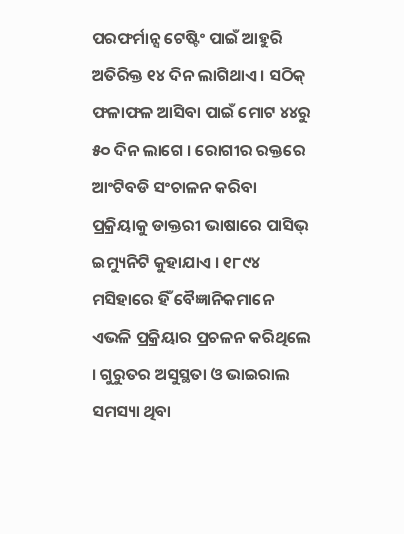ପରଫର୍ମାନ୍ସ ଟେଷ୍ଟିଂ ପାଇଁ ଆହୁରି ଅତିରିକ୍ତ ୧୪ ଦିନ ଲାଗିଥାଏ । ସଠିକ୍ ଫଳାଫଳ ଆସିବା ପାଇଁ ମୋଟ ୪୪ରୁ ୫୦ ଦିନ ଲାଗେ । ରୋଗୀର ରକ୍ତରେ ଆଂଟିବଡି ସଂଚାଳନ କରିବା ପ୍ରକ୍ରିୟାକୁ ଡାକ୍ତରୀ ଭାଷାରେ ପାସିଭ୍ ଇମ୍ୟୁନିଟି କୁହାଯାଏ । ୧୮୯୪ ମସିହାରେ ହିଁ ବୈଜ୍ଞାନିକମାନେ ଏଭଳି ପ୍ରକ୍ରିୟାର ପ୍ରଚଳନ କରିଥିଲେ । ଗୁରୁତର ଅସୁସ୍ଥତା ଓ ଭାଇରାଲ ସମସ୍ୟା ଥିବା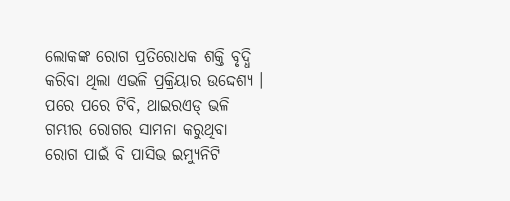ଲୋକଙ୍କ ରୋଗ ପ୍ରତିରୋଧକ ଶକ୍ତି ବୃଦ୍ଧି କରିବା ଥିଲା ଏଭଳି ପ୍ରକ୍ରିୟାର ଉଦ୍ଦେଶ୍ୟ । ପରେ ପରେ ଟିବି, ଥାଇରଏଡ୍ ଭଳି ଗମ୍ଭୀର ରୋଗର ସାମନା କରୁଥିବା ରୋଗ ପାଇଁ ବି ପାସିଭ ଇମ୍ୟୁନିଟି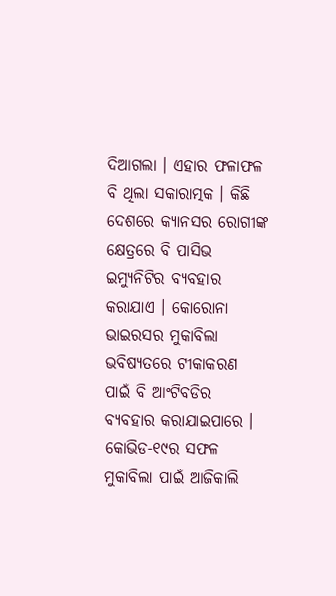ଦିଆଗଲା । ଏହାର ଫଳାଫଳ ବି ଥିଲା ସକାରାତ୍ମକ । କିଛି ଦେଶରେ କ୍ୟାନସର ରୋଗୀଙ୍କ କ୍ଷେତ୍ରରେ ବି ପାସିଭ ଇମ୍ୟୁନିଟିର ବ୍ୟବହାର କରାଯାଏ । କୋରୋନା ଭାଇରସର ମୁକାବିଲା ଭବିଷ୍ୟତରେ ଟୀକାକରଣ ପାଇଁ ବି ଆଂଟିବଡିର ବ୍ୟବହାର କରାଯାଇପାରେ । କୋଭିଡ-୧୯ର ସଫଳ ମୁକାବିଲା ପାଇଁ ଆଜିକାଲି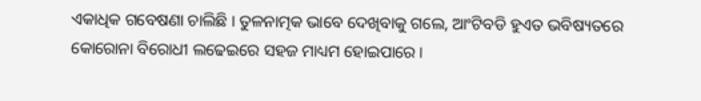ଏକାଧିକ ଗବେଷଣା ଚାଲିଛି । ତୁଳନାତ୍ମକ ଭାବେ ଦେଖିବାକୁ ଗଲେ, ଆଂଟିବଡି ହୁଏତ ଭବିଷ୍ୟତରେ କୋରୋନା ବିରୋଧୀ ଲଢେଇରେ ସହଜ ମାଧ୍ୟମ ହୋଇପାରେ ।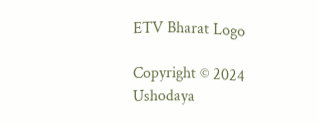ETV Bharat Logo

Copyright © 2024 Ushodaya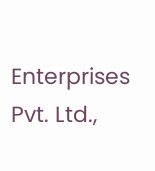Enterprises Pvt. Ltd.,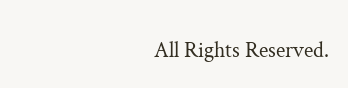All Rights Reserved.